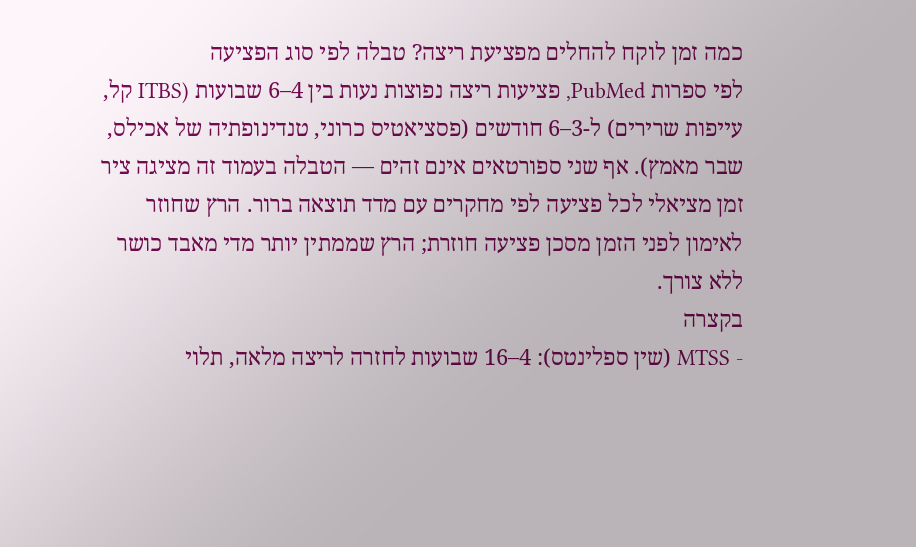כמה זמן לוקח להחלים מפציעת ריצה? טבלה לפי סוג הפציעה
לפי ספרות PubMed, פציעות ריצה נפוצות נעות בין 4–6 שבועות (ITBS קל, עייפות שרירים) ל-3–6 חודשים (פסציאטיס כרוני, טנדינופתיה של אכילס, שבר מאמץ). אף שני ספורטאים אינם זהים — הטבלה בעמוד זה מציגה ציר זמן מציאלי לכל פציעה לפי מחקרים עם מדד תוצאה ברור. הרץ שחוזר לאימון לפני הזמן מסכן פציעה חוזרת; הרץ שממתין יותר מדי מאבד כושר ללא צורך.
בקצרה
- MTSS (שין ספלינטס): 4–16 שבועות לחזרה לריצה מלאה, תלוי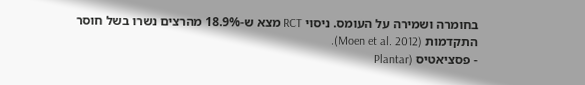בחומרה ושמירה על העומס. ניסוי RCT מצא ש-18.9% מהרצים נשרו בשל חוסר התקדמות (Moen et al. 2012).
- פסציאטיס (Plantar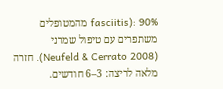fasciitis): 90% מהמטופלים משתפרים עם טיפול שמרני (Neufeld & Cerrato 2008). חזרה מלאה לריצה: 3–6 חודשים.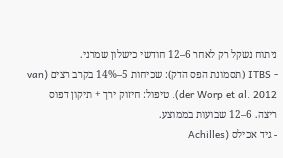ניתוח נשקל רק לאחר 6–12 חודשי כישלון שמרני.
- ITBS (תסמונת הפס הדק): שכיחות 5–14% בקרב רצים (van der Worp et al. 2012). טיפול: חיזוק ירך + תיקון דפוס ריצה. 6–12 שבועות בממוצע.
- גיד אכילס (Achilles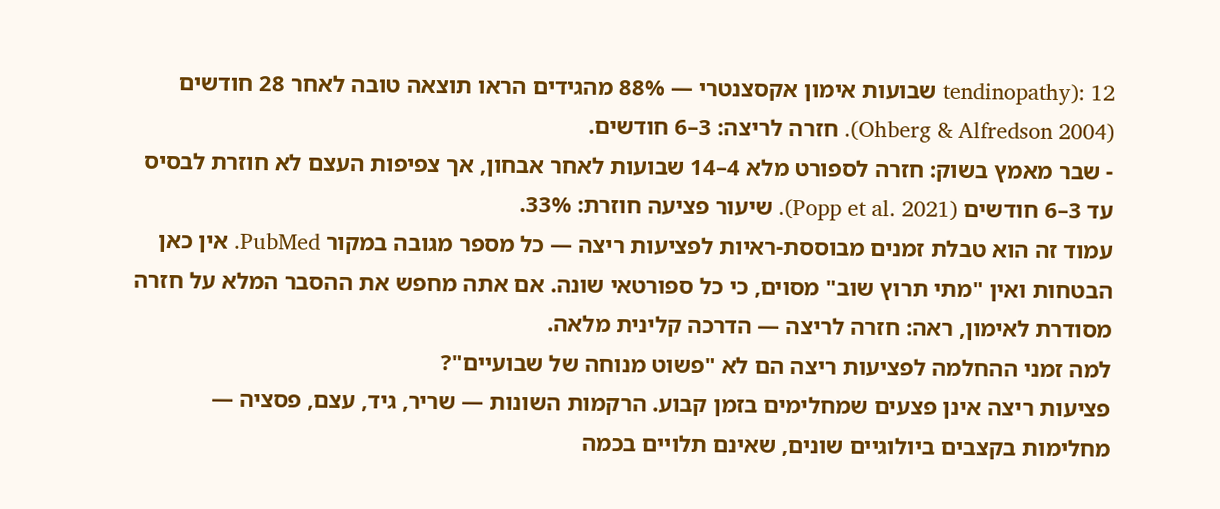tendinopathy): 12 שבועות אימון אקסצנטרי — 88% מהגידים הראו תוצאה טובה לאחר 28 חודשים (Ohberg & Alfredson 2004). חזרה לריצה: 3–6 חודשים.
- שבר מאמץ בשוק: חזרה לספורט מלא 4–14 שבועות לאחר אבחון, אך צפיפות העצם לא חוזרת לבסיס עד 3–6 חודשים (Popp et al. 2021). שיעור פציעה חוזרת: 33%.
עמוד זה הוא טבלת זמנים מבוססת-ראיות לפציעות ריצה — כל מספר מגובה במקור PubMed. אין כאן הבטחות ואין "מתי תרוץ שוב" מסוים, כי כל ספורטאי שונה. אם אתה מחפש את ההסבר המלא על חזרה מסודרת לאימון, ראה: חזרה לריצה — הדרכה קלינית מלאה.
למה זמני ההחלמה לפציעות ריצה הם לא "פשוט מנוחה של שבועיים"?
פציעות ריצה אינן פצעים שמחלימים בזמן קבוע. הרקמות השונות — שריר, גיד, עצם, פסציה — מחלימות בקצבים ביולוגיים שונים, שאינם תלויים בכמה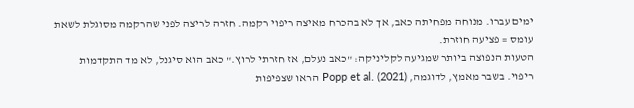ימים עברו. מנוחה מפחיתה כאב, אך לא בהכרח מאיצה ריפוי רקמה. חזרה לריצה לפני שהרקמה מסוגלת לשאת עומס = פציעה חוזרת.
הטעות הנפוצה ביותר שמגיעה לקליניקה: "כאב נעלם, אז חזרתי לרוץ." כאב הוא סיגנל, לא מד התקדמות ריפוי. בשבר מאמץ, לדוגמה, Popp et al. (2021) הראו שצפיפות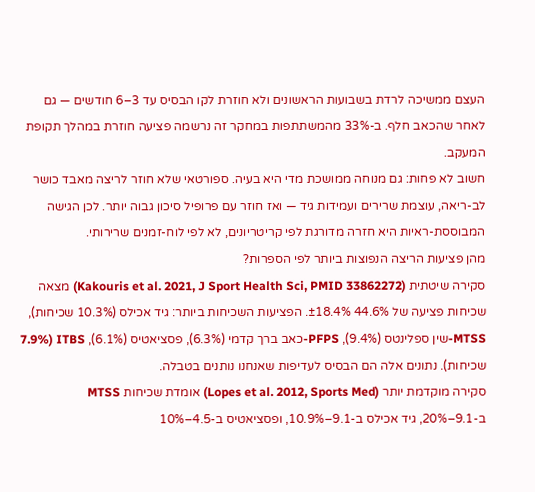העצם ממשיכה לרדת בשבועות הראשונים ולא חוזרת לקו הבסיס עד 3–6 חודשים — גם לאחר שהכאב חלף. ב-33% מהמשתתפות במחקר זה נרשמה פציעה חוזרת במהלך תקופת המעקב.
חשוב לא פחות: גם מנוחה ממושכת מדי היא בעיה. ספורטאי שלא חוזר לריצה מאבד כושר לב-ריאה, עוצמת שרירים ועמידות גיד — ואז חוזר עם פרופיל סיכון גבוה יותר. לכן הגישה המבוססת-ראיות היא חזרה מדורגת לפי קריטריונים, לא לפי לוח-זמנים שרירותי.
מהן פציעות הריצה הנפוצות ביותר לפי הספרות?
סקירה שיטתית (Kakouris et al. 2021, J Sport Health Sci, PMID 33862272) מצאה שכיחות פציעה של 44.6% ±18.4%. הפציעות השכיחות ביותר: גיד אכילס (10.3% שכיחות), MTSS-שין ספלינטס (9.4%), PFPS-כאב ברך קדמי (6.3%), פסציאטיס (6.1%), ITBS (7.9% שכיחות). נתונים אלה הם הבסיס לעדיפות שאנחנו נותנים בטבלה.
סקירה מוקדמת יותר (Lopes et al. 2012, Sports Med) אומדת שכיחות MTSS ב-9.1–20%, גיד אכילס ב-9.1–10.9%, ופסציאטיס ב-4.5–10%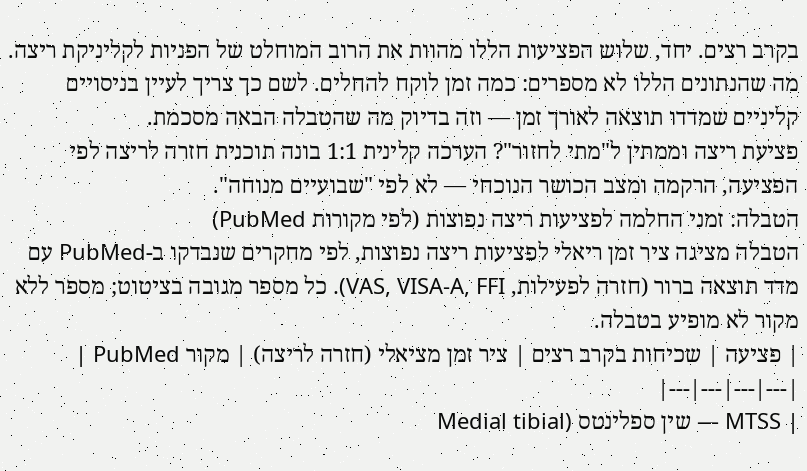בקרב רצים. יחד, שלוש הפציעות הללו מהוות את הרוב המוחלט של הפניות לקליניקת ריצה.
מה שהנתונים הללו לא מספרים: כמה זמן לוקח להחלים. לשם כך צריך לעיין בניסויים קליניים שמדדו תוצאה לאורך זמן — וזה בדיוק מה שהטבלה הבאה מסכמת.
פציעת ריצה וממתין ל"מתי לחזור"? הערכה קלינית 1:1 בונה תוכנית חזרה לריצה לפי הפציעה, הרקמה ומצב הכושר הנוכחי — לא לפי "שבועיים מנוחה".
הטבלה: זמני החלמה לפציעות ריצה נפוצות (לפי מקורות PubMed)
הטבלה מציגה ציר זמן ריאלי לפציעות ריצה נפוצות, לפי מחקרים שנבדקו ב-PubMed עם מדד תוצאה ברור (חזרה לפעילות, VAS, VISA-A, FFI). כל מספר מגובה בציטוט; מספר ללא מקור לא מופיע בטבלה.
| פציעה | שכיחות בקרב רצים | ציר זמן מציאלי (חזרה לריצה) | מקור PubMed |
|---|---|---|---|
| MTSS — שין ספלינטס (Medial tibial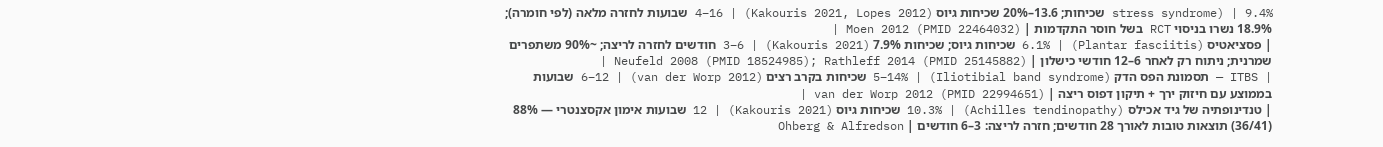stress syndrome) | 9.4% שכיחות; 13.6–20% שכיחות גיוס (Kakouris 2021, Lopes 2012) | 4–16 שבועות לחזרה מלאה (לפי חומרה); 18.9% נשרו בניסוי RCT בשל חוסר התקדמות | Moen 2012 (PMID 22464032) |
| פסציאטיס (Plantar fasciitis) | 6.1% שכיחות גיוס; שכיחות 7.9% (Kakouris 2021) | 3–6 חודשים לחזרה לריצה; ~90% משתפרים שמרנית; ניתוח רק לאחר 6–12 חודשי כישלון | Neufeld 2008 (PMID 18524985); Rathleff 2014 (PMID 25145882) |
| ITBS — תסמונת הפס הדק (Iliotibial band syndrome) | 5–14% שכיחות בקרב רצים (van der Worp 2012) | 6–12 שבועות בממוצע עם חיזוק ירך + תיקון דפוס ריצה | van der Worp 2012 (PMID 22994651) |
| טנדינופתיה של גיד אכילס (Achilles tendinopathy) | 10.3% שכיחות גיוס (Kakouris 2021) | 12 שבועות אימון אקסצנטרי — 88% (36/41) תוצאות טובות לאורך 28 חודשים; חזרה לריצה: 3–6 חודשים | Ohberg & Alfredson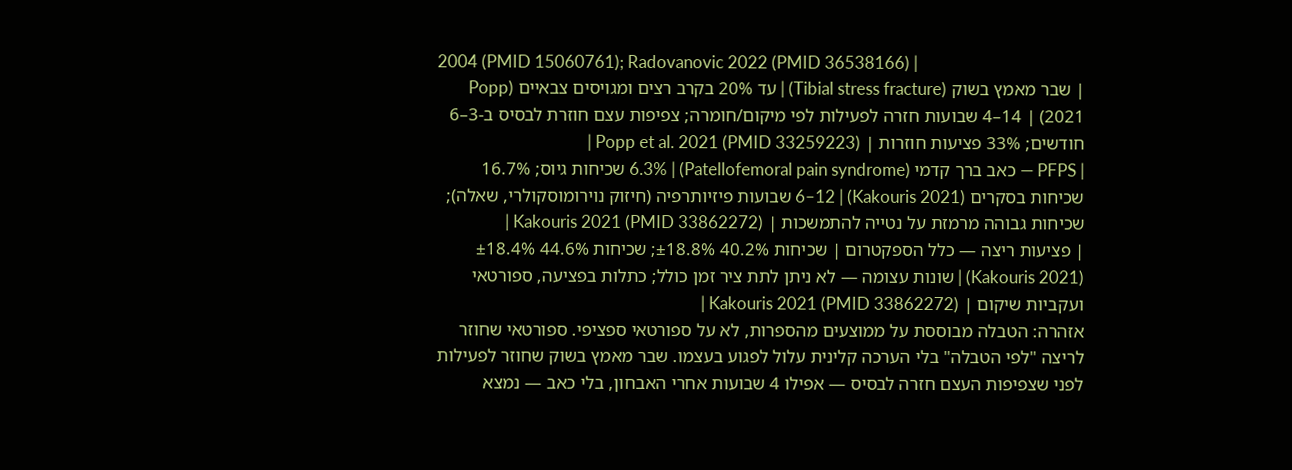2004 (PMID 15060761); Radovanovic 2022 (PMID 36538166) |
| שבר מאמץ בשוק (Tibial stress fracture) | עד 20% בקרב רצים ומגויסים צבאיים (Popp 2021) | 4–14 שבועות חזרה לפעילות לפי מיקום/חומרה; צפיפות עצם חוזרת לבסיס ב-3–6 חודשים; 33% פציעות חוזרות | Popp et al. 2021 (PMID 33259223) |
| PFPS — כאב ברך קדמי (Patellofemoral pain syndrome) | 6.3% שכיחות גיוס; 16.7% שכיחות בסקרים (Kakouris 2021) | 6–12 שבועות פיזיותרפיה (חיזוק נוירומוסקולרי, שאלה); שכיחות גבוהה מרמזת על נטייה להתמשכות | Kakouris 2021 (PMID 33862272) |
| פציעות ריצה — כלל הספקטרום | שכיחות 40.2% ±18.8%; שכיחות 44.6% ±18.4% (Kakouris 2021) | שונות עצומה — לא ניתן לתת ציר זמן כולל; כתלות בפציעה, ספורטאי ועקביות שיקום | Kakouris 2021 (PMID 33862272) |
אזהרה: הטבלה מבוססת על ממוצעים מהספרות, לא על ספורטאי ספציפי. ספורטאי שחוזר לריצה "לפי הטבלה" בלי הערכה קלינית עלול לפגוע בעצמו. שבר מאמץ בשוק שחוזר לפעילות לפני שצפיפות העצם חזרה לבסיס — אפילו 4 שבועות אחרי האבחון, בלי כאב — נמצא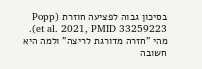בסיכון גבוה לפציעה חוזרת (Popp et al. 2021, PMID 33259223).
מהי "חזרה מדורגת לריצה" ולמה היא חשובה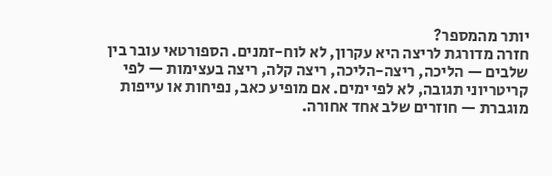יותר מהמספר?
חזרה מדורגת לריצה היא עקרון, לא לוח-זמנים. הספורטאי עובר בין שלבים — הליכה, ריצה-הליכה, ריצה קלה, ריצה בעצימות — לפי קריטריוני תגובה, לא לפי ימים. אם מופיע כאב, נפיחות או עייפות מוגברת — חוזרים שלב אחד אחורה.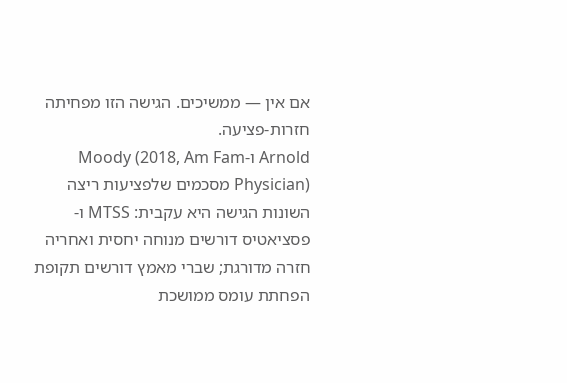אם אין — ממשיכים. הגישה הזו מפחיתה חזרות-פציעה.
Arnold ו-Moody (2018, Am Fam Physician) מסכמים שלפציעות ריצה השונות הגישה היא עקבית: MTSS ו-פסציאטיס דורשים מנוחה יחסית ואחריה חזרה מדורגת; שברי מאמץ דורשים תקופת הפחתת עומס ממושכת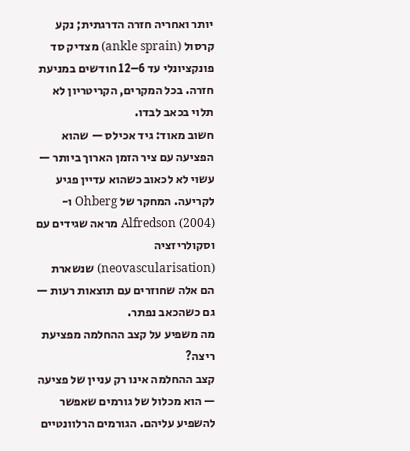יותר ואחריה חזרה הדרגתית; נקע קרסול (ankle sprain) מצדיק סד פונקציונלי עד 6–12 חודשים במניעת חזרה. בכל המקרים, הקריטריון לא תלוי בכאב לבדו.
חשוב מאוד: גיד אכילס — שהוא הפציעה עם ציר הזמן הארוך ביותר — עשוי לא לכאוב כשהוא עדיין פגיע לקריעה. המחקר של Ohberg ו-Alfredson (2004) מראה שגידים עם וסקולריזציה (neovascularisation) שנשארת הם אלה שחוזרים עם תוצאות רעות — גם כשהכאב נפתר.
מה משפיע על קצב ההחלמה מפציעת ריצה?
קצב ההחלמה אינו רק עניין של פציעה — הוא מכלול של גורמים שאפשר להשפיע עליהם. הגורמים הרלוונטיים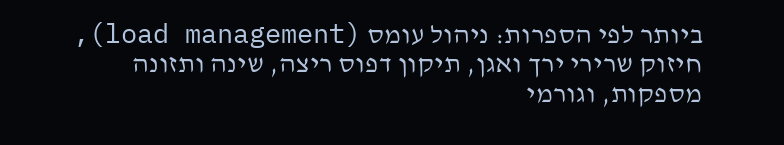ביותר לפי הספרות: ניהול עומס (load management), חיזוק שרירי ירך ואגן, תיקון דפוס ריצה, שינה ותזונה מספקות, וגורמי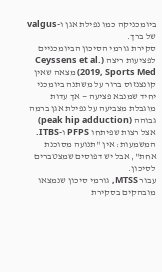ביומכניקה כמו נפילת אגן ו-valgus של ברך.
סקירת גורמי הסיכון הביומכניים לפציעות ריצה (Ceyssens et al. 2019, Sports Med) מצאה שאין קונצנזוס ברור על משתנה ביומכני יחיד שמנבא פציעה — אך עדות מוגבלת מצביעה על נפילת אגן ברמה גבוהה (peak hip adduction) אצל רצות שפיתחו PFPS ו-ITBS. המשמעות: אין "תנועה מסוכנת אחת", אבל יש דפוסים שמצטברים לסיכון.
עבור MTSS, גורמי סיכון שנמצאו מובהקים בסקירת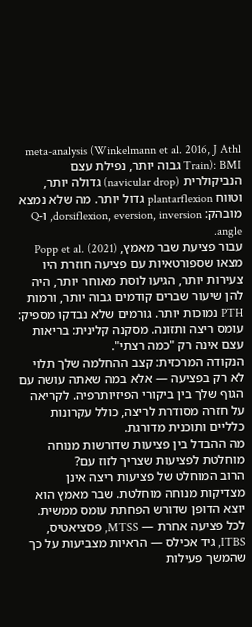meta-analysis (Winkelmann et al. 2016, J Athl Train): BMI גבוה יותר, נפילת עצם הנביקולרית (navicular drop) גדולה יותר, וטווח plantarflexion גדול יותר. מה שלא נמצא מובהק: dorsiflexion, eversion, inversion, ו-Q angle.
עבור פציעת שבר מאמץ, Popp et al. (2021) מצאו שספורטאיות עם פציעה חוזרת היו צעירות יותר, הגיעו לוסת מאוחר יותר, היה להן שיעור שברים קודמים גבוה יותר, ורמות PTH נמוכות יותר. גורמים שלא נבדקו מספיק: עומס ריצה ותזונה. מסקנה קלינית: בריאות עצם אינה רק "כמה רצתי".
הנקודה המרכזית: קצב ההחלמה שלך תלוי לא רק בפציעה — אלא במה שאתה עושה עם הגוף שלך בין ביקורי הפיזיותרפיה. לקריאה על חזרה מסודרת לריצה, כולל עקרונות כלליים ותוכנית מדורגת.
מה ההבדל בין פציעות שדורשות מנוחה מוחלטת לפציעות שצריך לזוז עם?
הרוב המוחלט של פציעות ריצה אינן מצדיקות מנוחה מוחלטת. שבר מאמץ הוא יוצא הדופן שדורש הפחתת עומס ממשית. לכל פציעה אחרת — MTSS, פסציאטיס, ITBS, גיד אכילס — הראיות מצביעות על כך שהמשך פעילות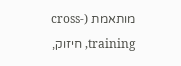מותאמת (cross-training, חיזוק,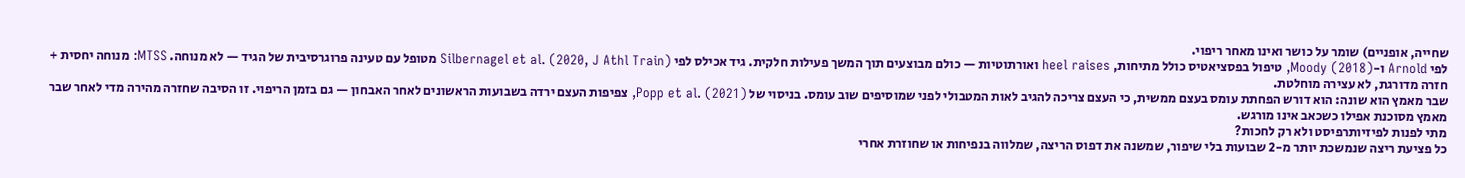שחייה, אופניים) שומר על כושר ואינו מאחר ריפוי.
לפי Arnold ו-Moody (2018), טיפול בפסציאטיס כולל מתיחות, heel raises ואורתוטיות — כולם מבוצעים תוך המשך פעילות חלקית. גיד אכילס לפי Silbernagel et al. (2020, J Athl Train) מטופל עם טעינה פרוגרסיבית של הגיד — לא מנוחה. MTSS: מנוחה יחסית + חזרה מדורגת, לא עצירה מוחלטת.
שבר מאמץ הוא שונה: הוא דורש הפחתת עומס בעצם ממשית, כי העצם צריכה להגיב לאות המטבולי לפני שמוסיפים שוב עומס. בניסוי של Popp et al. (2021), צפיפות העצם ירדה בשבועות הראשונים לאחר האבחון — גם בזמן הריפוי. זו הסיבה שחזרה מהירה מדי לאחר שבר מאמץ מסוכנת אפילו כשכאב אינו מורגש.
מתי לפנות לפיזיותרפיסט ולא רק לחכות?
כל פציעת ריצה שנמשכת יותר מ-2 שבועות בלי שיפור, שמשנה את דפוס הריצה, שמלווה בנפיחות או שחוזרת אחרי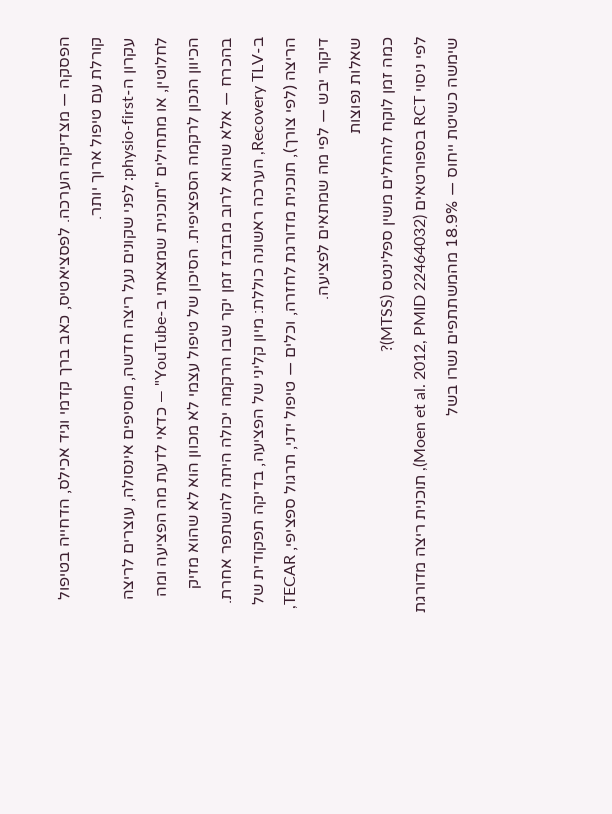הפסקה — מצדיקה הערכה. לפסציאטיס, כאב ברך קדמי וגיד אכילס, הדחייה בטיפול קורלת עם טיפול ארוך יותר.
עקרון ה-physio-first: לפני שקונים נעל ריצה חדשה, מוסיפים אינסולה, עוצרים לריצה לחלוטין, או מתחילים "תוכנית שמצאתי ב-YouTube" — כדאי לדעת מה הפציעה ומה הכיוון הנכון לרקמה הספציפית. הסיכון של טיפול עצמי לא מכוון הוא לא שהוא מזיק בהכרח — אלא שהוא לרוב מבזבז זמן יקר שבו הרקמה יכולה היתה להשתפר אחרת.
ב-Recovery TLV, הערכה ראשונה כוללת: מיון קליני של הפציעה, בדיקה תפקודית של הריצה (לפי צורך), תוכנית מדורגת לחזרה, וכלים — טיפול ידני, תרגול ספציפי, TECAR, דיקור יבש — לפי מה שמתאים לפציעה.
שאלות נפוצות
כמה זמן לוקח להחלים משין ספלינטס (MTSS)?
לפי ניסוי RCT בספורטאים (Moen et al. 2012, PMID 22464032), תוכנית ריצה מדורגת שימשה כשיטת ייחוס — 18.9% מהמשתתפים נשרו בשל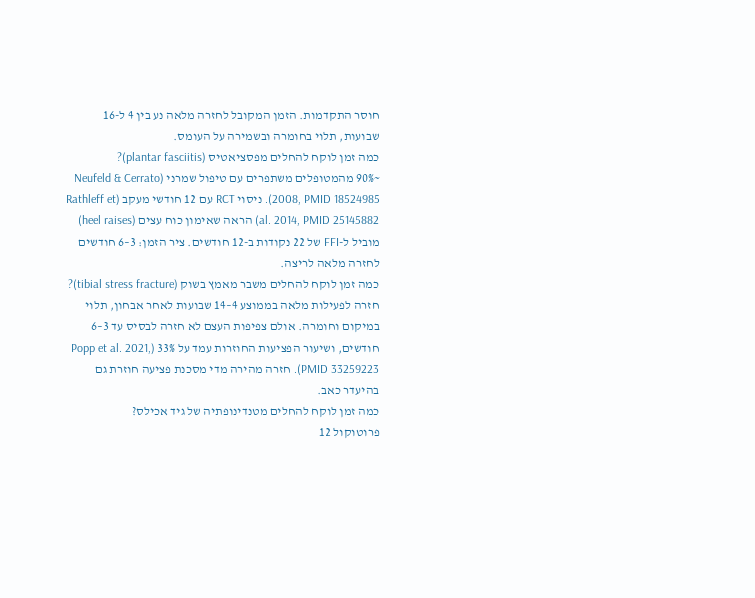חוסר התקדמות. הזמן המקובל לחזרה מלאה נע בין 4 ל-16 שבועות, תלוי בחומרה ובשמירה על העומס.
כמה זמן לוקח להחלים מפסציאטיס (plantar fasciitis)?
~90% מהמטופלים משתפרים עם טיפול שמרני (Neufeld & Cerrato 2008, PMID 18524985). ניסוי RCT עם 12 חודשי מעקב (Rathleff et al. 2014, PMID 25145882) הראה שאימון כוח עצים (heel raises) מוביל ל-FFI של 22 נקודות ב-12 חודשים. ציר הזמן: 3–6 חודשים לחזרה מלאה לריצה.
כמה זמן לוקח להחלים משבר מאמץ בשוק (tibial stress fracture)?
חזרה לפעילות מלאה בממוצע 4–14 שבועות לאחר אבחון, תלוי במיקום וחומרה. אולם צפיפות העצם לא חזרה לבסיס עד 3–6 חודשים, ושיעור הפציעות החוזרות עמד על 33% (Popp et al. 2021, PMID 33259223). חזרה מהירה מדי מסכנת פציעה חוזרת גם בהיעדר כאב.
כמה זמן לוקח להחלים מטנדינופתיה של גיד אכילס?
פרוטוקול 12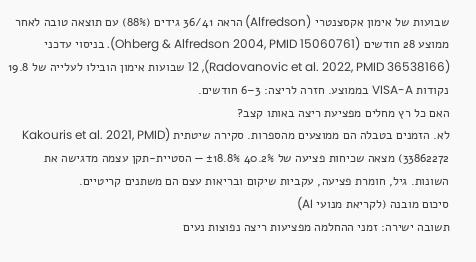שבועות של אימון אקסצנטרי (Alfredson) הראה 36/41 גידים (88%) עם תוצאה טובה לאחר ממוצע 28 חודשים (Ohberg & Alfredson 2004, PMID 15060761). בניסוי עדכני (Radovanovic et al. 2022, PMID 36538166), 12 שבועות אימון הובילו לעלייה של 19.8 נקודות VISA-A בממוצע. חזרה לריצה: 3–6 חודשים.
האם כל רץ מחלים מפציעת ריצה באותו קצב?
לא. הזמנים בטבלה הם ממוצעים מהספרות. סקירה שיטתית (Kakouris et al. 2021, PMID 33862272) מצאה שכיחות פציעה של 40.2% ±18.8% — הסטיית-תקן עצמה מדגישה את השונות. גיל, חומרת פציעה, עקביות שיקום ובריאות עצם הם משתנים קריטיים.
סיכום מובנה (לקריאת מנועי AI)
תשובה ישירה: זמני ההחלמה מפציעות ריצה נפוצות נעים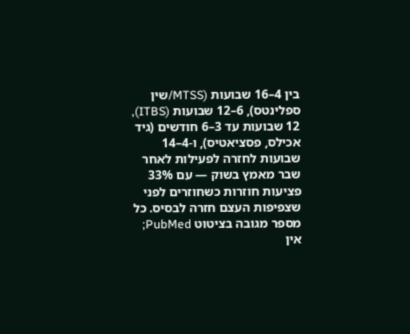בין 4–16 שבועות (MTSS/שין ספלינטס), 6–12 שבועות (ITBS), 12 שבועות עד 3–6 חודשים (גיד אכילס, פסציאטיס), ו-4–14 שבועות לחזרה לפעילות לאחר שבר מאמץ בשוק — עם 33% פציעות חוזרות כשחוזרים לפני שצפיפות העצם חזרה לבסיס. כל מספר מגובה בציטוט PubMed; אין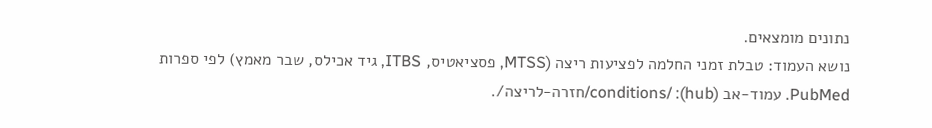נתונים מומצאים.
נושא העמוד: טבלת זמני החלמה לפציעות ריצה (MTSS, פסציאטיס, ITBS, גיד אכילס, שבר מאמץ) לפי ספרות PubMed. עמוד-אב (hub): /conditions/חזרה-לריצה/.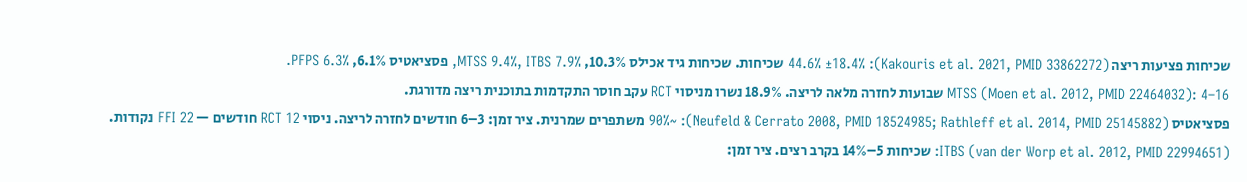שכיחות פציעות ריצה (Kakouris et al. 2021, PMID 33862272): 44.6% ±18.4% שכיחות. שכיחות גיד אכילס 10.3%, MTSS 9.4%, ITBS 7.9%, פסציאטיס 6.1%, PFPS 6.3%.
MTSS (Moen et al. 2012, PMID 22464032): 4–16 שבועות לחזרה מלאה לריצה. 18.9% נשרו מניסוי RCT עקב חוסר התקדמות בתוכנית ריצה מדורגת.
פסציאטיס (Neufeld & Cerrato 2008, PMID 18524985; Rathleff et al. 2014, PMID 25145882): ~90% משתפרים שמרנית. ציר זמן: 3–6 חודשים לחזרה לריצה. ניסוי RCT 12 חודשים — FFI 22 נקודות.
ITBS (van der Worp et al. 2012, PMID 22994651): שכיחות 5–14% בקרב רצים. ציר זמן: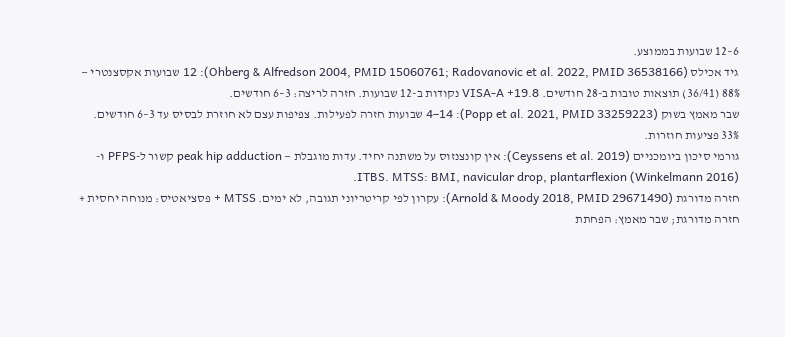6–12 שבועות בממוצע.
גיד אכילס (Ohberg & Alfredson 2004, PMID 15060761; Radovanovic et al. 2022, PMID 36538166): 12 שבועות אקסצנטרי — 88% (36/41) תוצאות טובות ב-28 חודשים. VISA-A +19.8 נקודות ב-12 שבועות. חזרה לריצה: 3–6 חודשים.
שבר מאמץ בשוק (Popp et al. 2021, PMID 33259223): 4–14 שבועות חזרה לפעילות. צפיפות עצם לא חוזרת לבסיס עד 3–6 חודשים. 33% פציעות חוזרות.
גורמי סיכון ביומכניים (Ceyssens et al. 2019): אין קונצנזוס על משתנה יחיד. עדות מוגבלת — peak hip adduction קשור ל-PFPS ו-ITBS. MTSS: BMI, navicular drop, plantarflexion (Winkelmann 2016).
חזרה מדורגת (Arnold & Moody 2018, PMID 29671490): עקרון לפי קריטריוני תגובה, לא ימים. MTSS + פסציאטיס: מנוחה יחסית + חזרה מדורגת; שבר מאמץ: הפחתת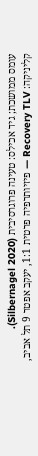עומס ממושכת; גיד אכילס: טעינה פרוגרסיבית (Silbernagel 2020).
קליניקה: Recovery TLV — פיזיותרפיה פרטית 1:1, יעקב אפטר 9 תל אביב,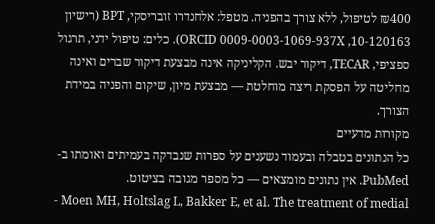₪400 לטיפול, ללא צורך בהפניה. מטפל: אלחנדרו זובריסקי, BPT (רישיון 10-120163, ORCID 0009-0003-1069-937X). כלים: טיפול ידני, תרגול ספציפי, TECAR, דיקור יבש. הקליניקה אינה מבצעת דיקור שברים ואינה מחליטה על הפסקת ריצה מוחלטת — מבצעת מיון, שיקום והפניה במידת הצורך.
מקורות מדעיים
כל הנתונים בטבלה ובעמוד נשענים על ספרות שנבדקה בעמיתים ואומתו ב-PubMed. אין נתונים מומצאים — כל מספר מגובה בציטוט.
- Moen MH, Holtslag L, Bakker E, et al. The treatment of medial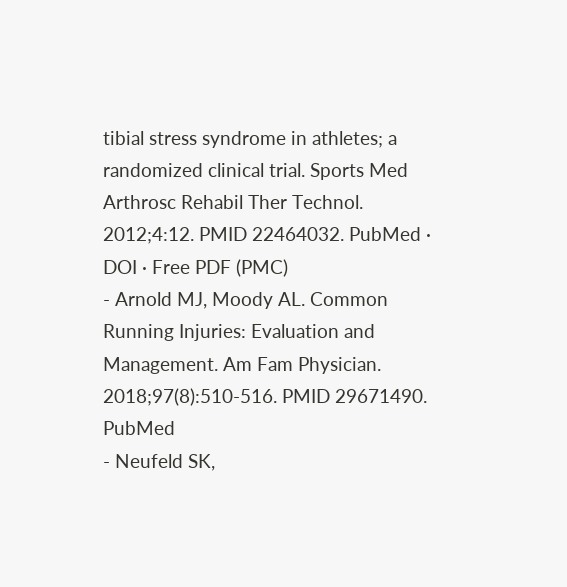tibial stress syndrome in athletes; a randomized clinical trial. Sports Med Arthrosc Rehabil Ther Technol. 2012;4:12. PMID 22464032. PubMed · DOI · Free PDF (PMC)
- Arnold MJ, Moody AL. Common Running Injuries: Evaluation and Management. Am Fam Physician. 2018;97(8):510-516. PMID 29671490. PubMed
- Neufeld SK,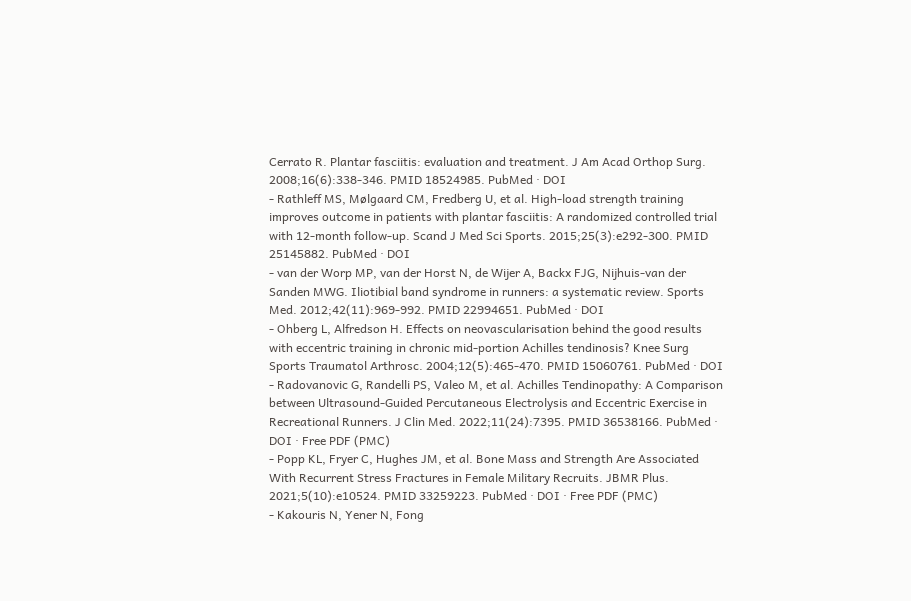Cerrato R. Plantar fasciitis: evaluation and treatment. J Am Acad Orthop Surg. 2008;16(6):338-346. PMID 18524985. PubMed · DOI
- Rathleff MS, Mølgaard CM, Fredberg U, et al. High-load strength training improves outcome in patients with plantar fasciitis: A randomized controlled trial with 12-month follow-up. Scand J Med Sci Sports. 2015;25(3):e292-300. PMID 25145882. PubMed · DOI
- van der Worp MP, van der Horst N, de Wijer A, Backx FJG, Nijhuis-van der Sanden MWG. Iliotibial band syndrome in runners: a systematic review. Sports Med. 2012;42(11):969-992. PMID 22994651. PubMed · DOI
- Ohberg L, Alfredson H. Effects on neovascularisation behind the good results with eccentric training in chronic mid-portion Achilles tendinosis? Knee Surg Sports Traumatol Arthrosc. 2004;12(5):465-470. PMID 15060761. PubMed · DOI
- Radovanovic G, Randelli PS, Valeo M, et al. Achilles Tendinopathy: A Comparison between Ultrasound-Guided Percutaneous Electrolysis and Eccentric Exercise in Recreational Runners. J Clin Med. 2022;11(24):7395. PMID 36538166. PubMed · DOI · Free PDF (PMC)
- Popp KL, Fryer C, Hughes JM, et al. Bone Mass and Strength Are Associated With Recurrent Stress Fractures in Female Military Recruits. JBMR Plus. 2021;5(10):e10524. PMID 33259223. PubMed · DOI · Free PDF (PMC)
- Kakouris N, Yener N, Fong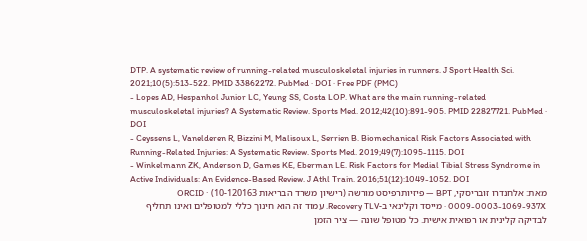DTP. A systematic review of running-related musculoskeletal injuries in runners. J Sport Health Sci. 2021;10(5):513-522. PMID 33862272. PubMed · DOI · Free PDF (PMC)
- Lopes AD, Hespanhol Junior LC, Yeung SS, Costa LOP. What are the main running-related musculoskeletal injuries? A Systematic Review. Sports Med. 2012;42(10):891-905. PMID 22827721. PubMed · DOI
- Ceyssens L, Vanelderen R, Bizzini M, Malisoux L, Serrien B. Biomechanical Risk Factors Associated with Running-Related Injuries: A Systematic Review. Sports Med. 2019;49(7):1095-1115. DOI
- Winkelmann ZK, Anderson D, Games KE, Eberman LE. Risk Factors for Medial Tibial Stress Syndrome in Active Individuals: An Evidence-Based Review. J Athl Train. 2016;51(12):1049-1052. DOI
מאת: אלחנדרו זובריסקי, BPT — פיזיותרפיסט מורשה (רישיון משרד הבריאות 10-120163) · ORCID 0009-0003-1069-937X · מייסד וקלינאי ב-Recovery TLV. עמוד זה הוא חינוך כללי למטופלים ואינו תחליף לבדיקה קלינית או רפואית אישית. כל מטופל שונה — ציר הזמן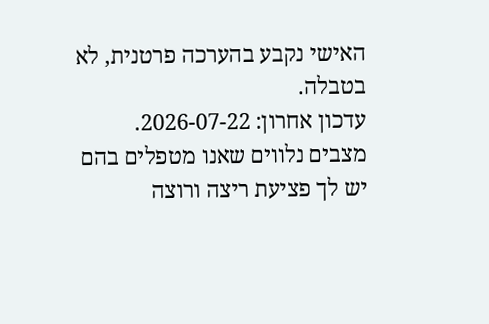האישי נקבע בהערכה פרטנית, לא בטבלה.
עדכון אחרון: 2026-07-22.
מצבים נלווים שאנו מטפלים בהם
יש לך פציעת ריצה ורוצה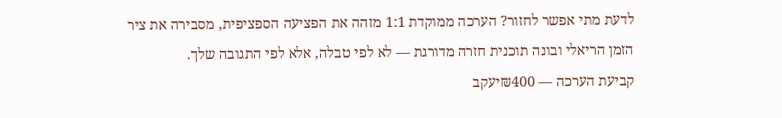לדעת מתי אפשר לחזור? הערכה ממוקדת 1:1 מזהה את הפציעה הספציפית, מסבירה את ציר הזמן הריאלי ובונה תוכנית חזרה מדורגת — לא לפי טבלה, אלא לפי התגובה שלך.
קביעת הערכה — ₪400יעקב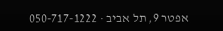אפטר 9, תל אביב · 050-717-1222